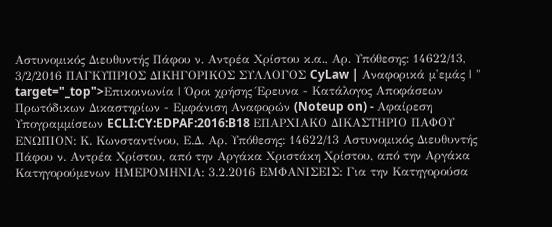Αστυνομικός Διευθυντής Πάφου ν. Αντρέα Χρίστου κ.α., Αρ. Υπόθεσης: 14622/13, 3/2/2016 ΠΑΓΚΥΠΡΙΟΣ ΔΙΚΗΓΟΡΙΚΟΣ ΣΥΛΛΟΓΟΣ CyLaw | Αναφορικά μ'εμάς | " target="_top">Επικοινωνία | Όροι χρήσης Έρευνα - Κατάλογος Αποφάσεων Πρωτόδικων Δικαστηρίων - Εμφάνιση Αναφορών (Noteup on) - Αφαίρεση Υπογραμμίσεων ECLI:CY:EDPAF:2016:B18 ΕΠΑΡΧΙΑΚΟ ΔΙΚΑΣΤΗΡΙΟ ΠΑΦΟΥ ΕΝΩΠΙΟΝ: Κ. Κωνσταντίνου, Ε.Δ. Αρ. Υπόθεσης: 14622/13 Αστυνομικός Διευθυντής Πάφου ν. Αντρέα Χρίστου, από την Αργάκα Χριστάκη Χρίστου, από την Αργάκα Κατηγορούμενων ΗΜΕΡΟΜΗΝΙΑ: 3.2.2016 ΕΜΦΑΝΙΣΕΙΣ: Για την Κατηγορούσα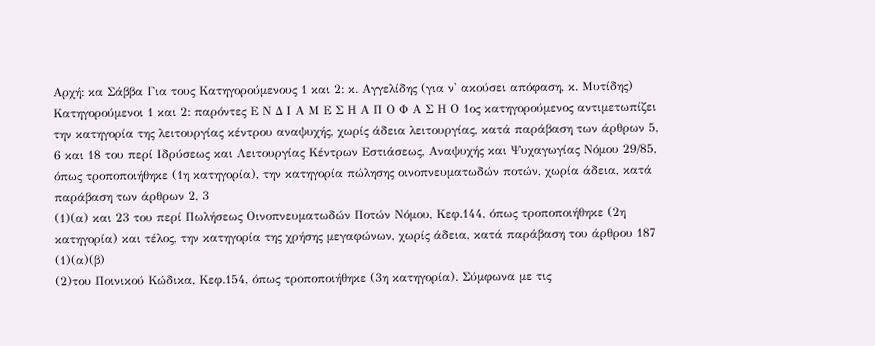Αρχή: κα Σάββα Για τους Κατηγορούμενους 1 και 2: κ. Αγγελίδης (για ν' ακούσει απόφαση, κ. Μυτίδης) Κατηγορούμενοι 1 και 2: παρόντες Ε Ν Δ Ι Α Μ Ε Σ Η Α Π Ο Φ Α Σ Η Ο 1ος κατηγορούμενος αντιμετωπίζει την κατηγορία της λειτουργίας κέντρου αναψυχής, χωρίς άδεια λειτουργίας, κατά παράβαση των άρθρων 5, 6 και 18 του περί Ιδρύσεως και Λειτουργίας Κέντρων Εστιάσεως, Αναψυχής και Ψυχαγωγίας Νόμου 29/85, όπως τροποποιήθηκε (1η κατηγορία), την κατηγορία πώλησης οινοπνευματωδών ποτών, χωρία άδεια, κατά παράβαση των άρθρων 2, 3
(1)(α) και 23 του περί Πωλήσεως Οινοπνευματωδών Ποτών Νόμου, Κεφ.144, όπως τροποποιήθηκε (2η κατηγορία) και τέλος, την κατηγορία της χρήσης μεγαφώνων, χωρίς άδεια, κατά παράβαση του άρθρου 187
(1)(α)(β)
(2)του Ποινικού Κώδικα, Κεφ.154, όπως τροποποιήθηκε (3η κατηγορία). Σύμφωνα με τις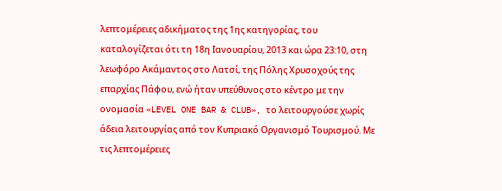λεπτομέρειες αδικήματος της 1ης κατηγορίας, του καταλογίζεται ότι τη 18η Ιανουαρίου, 2013 και ώρα 23:10, στη λεωφόρο Ακάμαντος στο Λατσί, της Πόλης Χρυσοχούς της επαρχίας Πάφου, ενώ ήταν υπεύθυνος στο κέντρο με την ονομασία «LEVEL ONE BAR & CLUB», το λειτουργούσε χωρίς άδεια λειτουργίας από τον Κυπριακό Οργανισμό Τουρισμού. Με τις λεπτομέρειες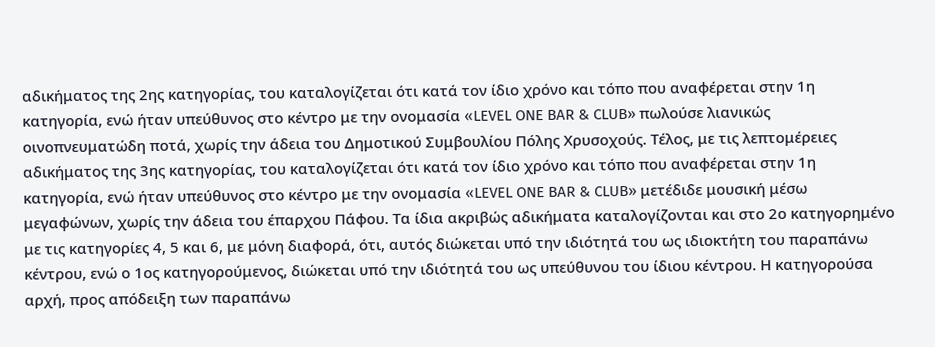αδικήματος της 2ης κατηγορίας, του καταλογίζεται ότι κατά τον ίδιο χρόνο και τόπο που αναφέρεται στην 1η κατηγορία, ενώ ήταν υπεύθυνος στο κέντρο με την ονομασία «LEVEL ONE BAR & CLUB» πωλούσε λιανικώς οινοπνευματώδη ποτά, χωρίς την άδεια του Δημοτικού Συμβουλίου Πόλης Χρυσοχούς. Τέλος, με τις λεπτομέρειες αδικήματος της 3ης κατηγορίας, του καταλογίζεται ότι κατά τον ίδιο χρόνο και τόπο που αναφέρεται στην 1η κατηγορία, ενώ ήταν υπεύθυνος στο κέντρο με την ονομασία «LEVEL ONE BAR & CLUB» μετέδιδε μουσική μέσω μεγαφώνων, χωρίς την άδεια του έπαρχου Πάφου. Τα ίδια ακριβώς αδικήματα καταλογίζονται και στο 2ο κατηγορημένο με τις κατηγορίες 4, 5 και 6, με μόνη διαφορά, ότι, αυτός διώκεται υπό την ιδιότητά του ως ιδιοκτήτη του παραπάνω κέντρου, ενώ ο 1ος κατηγορούμενος, διώκεται υπό την ιδιότητά του ως υπεύθυνου του ίδιου κέντρου. Η κατηγορούσα αρχή, προς απόδειξη των παραπάνω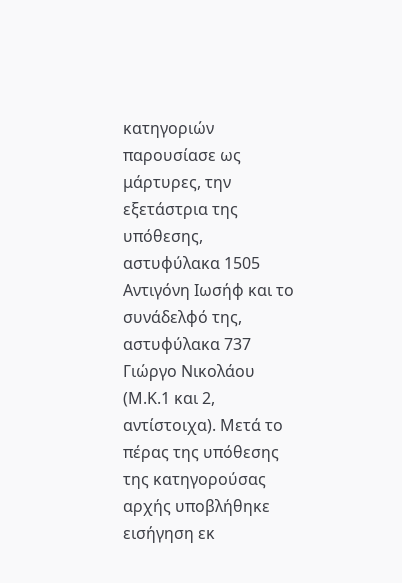κατηγοριών παρουσίασε ως μάρτυρες, την εξετάστρια της υπόθεσης, αστυφύλακα 1505 Αντιγόνη Ιωσήφ και το συνάδελφό της, αστυφύλακα 737 Γιώργο Νικολάου (Μ.Κ.1 και 2, αντίστοιχα). Μετά το πέρας της υπόθεσης της κατηγορούσας αρχής υποβλήθηκε εισήγηση εκ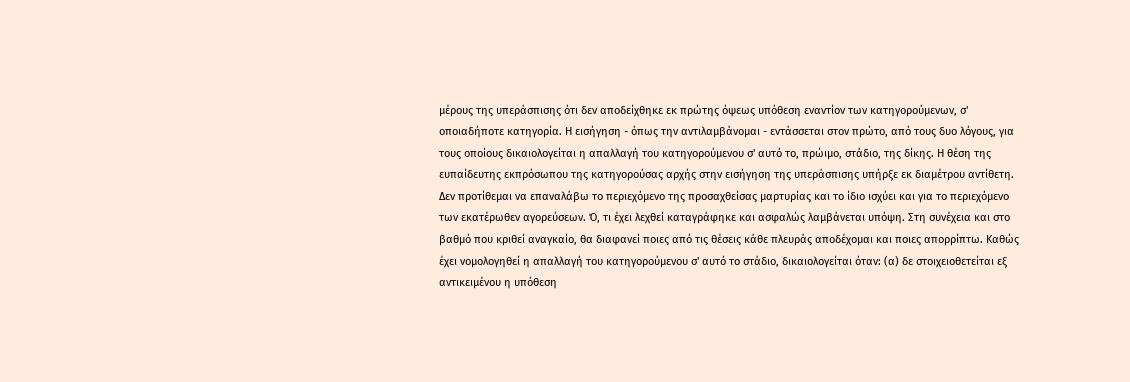μέρους της υπεράσπισης ότι δεν αποδείχθηκε εκ πρώτης όψεως υπόθεση εναντίον των κατηγορούμενων, σ' οποιαδήποτε κατηγορία. Η εισήγηση - όπως την αντιλαμβάνομαι - εντάσσεται στον πρώτο, από τους δυο λόγους, για τους οποίους δικαιολογείται η απαλλαγή του κατηγορούμενου σ' αυτό το, πρώιμο, στάδιο, της δίκης. Η θέση της ευπαίδευτης εκπρόσωπου της κατηγορούσας αρχής στην εισήγηση της υπεράσπισης υπήρξε εκ διαμέτρου αντίθετη. Δεν προτίθεμαι να επαναλάβω το περιεχόμενο της προσαχθείσας μαρτυρίας και το ίδιο ισχύει και για το περιεχόμενο των εκατέρωθεν αγορεύσεων. Ό, τι έχει λεχθεί καταγράφηκε και ασφαλώς λαμβάνεται υπόψη. Στη συνέχεια και στο βαθμό που κριθεί αναγκαίο, θα διαφανεί ποιες από τις θέσεις κάθε πλευράς αποδέχομαι και ποιες απορρίπτω. Καθώς έχει νομολογηθεί η απαλλαγή του κατηγορούμενου σ' αυτό το στάδιο, δικαιολογείται όταν: (α) δε στοιχειοθετείται εξ αντικειμένου η υπόθεση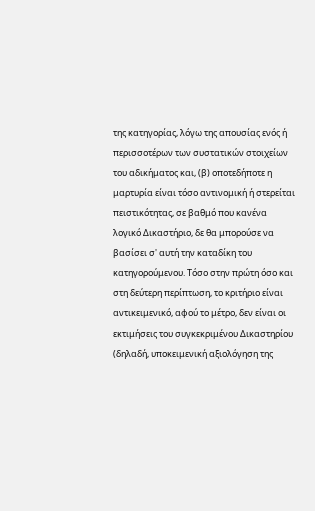της κατηγορίας, λόγω της απουσίας ενός ή περισσοτέρων των συστατικών στοιχείων του αδικήματος και, (β) οποτεδήποτε η μαρτυρία είναι τόσο αντινομική ή στερείται πειστικότητας, σε βαθμό που κανένα λογικό Δικαστήριο, δε θα μπορούσε να βασίσει σ' αυτή την καταδίκη του κατηγορούμενου. Τόσο στην πρώτη όσο και στη δεύτερη περίπτωση, το κριτήριο είναι αντικειμενικό, αφού το μέτρο, δεν είναι οι εκτιμήσεις του συγκεκριμένου Δικαστηρίου (δηλαδή, υποκειμενική αξιολόγηση της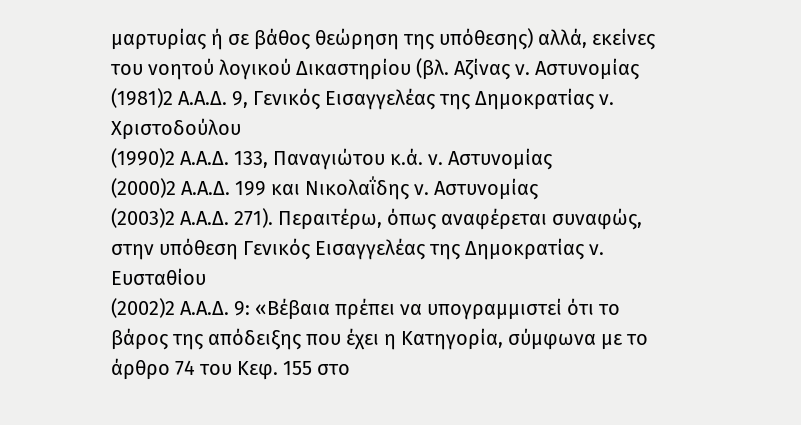μαρτυρίας ή σε βάθος θεώρηση της υπόθεσης) αλλά, εκείνες του νοητού λογικού Δικαστηρίου (βλ. Αζίνας ν. Αστυνομίας
(1981)2 Α.Α.Δ. 9, Γενικός Εισαγγελέας της Δημοκρατίας ν. Χριστοδούλου
(1990)2 Α.Α.Δ. 133, Παναγιώτου κ.ά. ν. Αστυνομίας
(2000)2 Α.Α.Δ. 199 και Νικολαΐδης ν. Αστυνομίας
(2003)2 Α.Α.Δ. 271). Περαιτέρω, όπως αναφέρεται συναφώς, στην υπόθεση Γενικός Εισαγγελέας της Δημοκρατίας ν. Ευσταθίου
(2002)2 Α.Α.Δ. 9: «Βέβαια πρέπει να υπογραμμιστεί ότι το βάρος της απόδειξης που έχει η Κατηγορία, σύμφωνα με το άρθρο 74 του Κεφ. 155 στο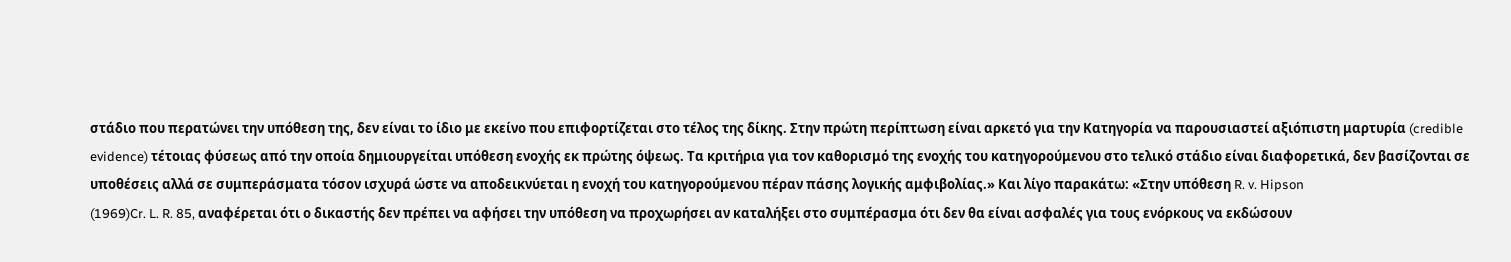στάδιο που περατώνει την υπόθεση της, δεν είναι το ίδιο με εκείνο που επιφορτίζεται στο τέλος της δίκης. Στην πρώτη περίπτωση είναι αρκετό για την Κατηγορία να παρουσιαστεί αξιόπιστη μαρτυρία (credible evidence) τέτοιας φύσεως από την οποία δημιουργείται υπόθεση ενοχής εκ πρώτης όψεως. Τα κριτήρια για τον καθορισμό της ενοχής του κατηγορούμενου στο τελικό στάδιο είναι διαφορετικά, δεν βασίζονται σε υποθέσεις αλλά σε συμπεράσματα τόσον ισχυρά ώστε να αποδεικνύεται η ενοχή του κατηγορούμενου πέραν πάσης λογικής αμφιβολίας.» Και λίγο παρακάτω: «Στην υπόθεση R. v. Hipson
(1969)Cr. L. R. 85, αναφέρεται ότι ο δικαστής δεν πρέπει να αφήσει την υπόθεση να προχωρήσει αν καταλήξει στο συμπέρασμα ότι δεν θα είναι ασφαλές για τους ενόρκους να εκδώσουν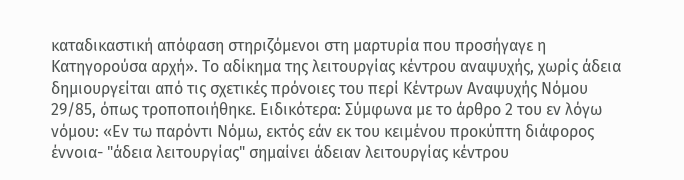καταδικαστική απόφαση στηριζόμενοι στη μαρτυρία που προσήγαγε η Κατηγορούσα αρχή». Το αδίκημα της λειτουργίας κέντρου αναψυχής, χωρίς άδεια δημιουργείται από τις σχετικές πρόνοιες του περί Κέντρων Αναψυχής Νόμου 29/85, όπως τροποποιήθηκε. Ειδικότερα: Σύμφωνα με το άρθρο 2 του εν λόγω νόμου: «Εν τω παρόντι Νόμω, εκτός εάν εκ του κειμένου προκύπτη διάφορος έννοια- "άδεια λειτουργίας" σημαίνει άδειαν λειτουργίας κέντρου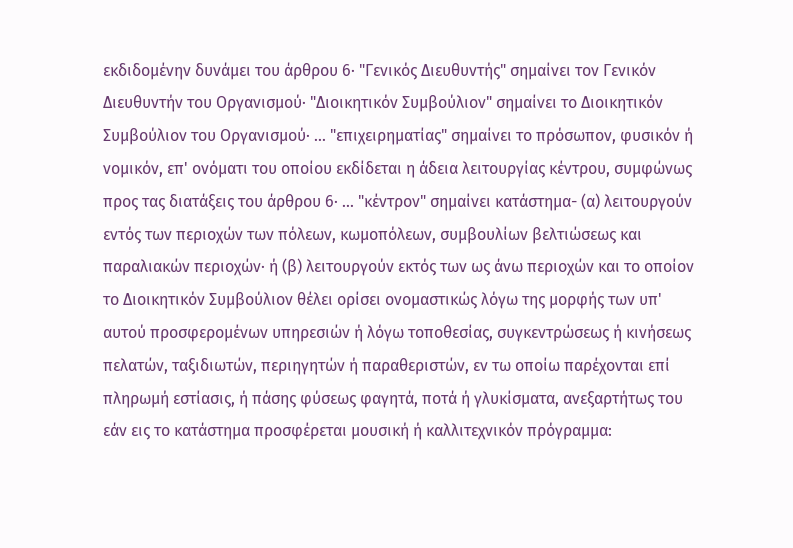εκδιδομένην δυνάμει του άρθρου 6· "Γενικός Διευθυντής" σημαίνει τον Γενικόν Διευθυντήν του Οργανισμού· "Διοικητικόν Συμβούλιον" σημαίνει το Διοικητικόν Συμβούλιον του Οργανισμού· ... "επιχειρηματίας" σημαίνει το πρόσωπον, φυσικόν ή νομικόν, επ' ονόματι του οποίου εκδίδεται η άδεια λειτουργίας κέντρου, συμφώνως προς τας διατάξεις του άρθρου 6· ... "κέντρον" σημαίνει κατάστημα- (α) λειτουργούν εντός των περιοχών των πόλεων, κωμοπόλεων, συμβουλίων βελτιώσεως και παραλιακών περιοχών· ή (β) λειτουργούν εκτός των ως άνω περιοχών και το οποίον το Διοικητικόν Συμβούλιον θέλει ορίσει ονομαστικώς λόγω της μορφής των υπ' αυτού προσφερομένων υπηρεσιών ή λόγω τοποθεσίας, συγκεντρώσεως ή κινήσεως πελατών, ταξιδιωτών, περιηγητών ή παραθεριστών, εν τω οποίω παρέχονται επί πληρωμή εστίασις, ή πάσης φύσεως φαγητά, ποτά ή γλυκίσματα, ανεξαρτήτως του εάν εις το κατάστημα προσφέρεται μουσική ή καλλιτεχνικόν πρόγραμμα: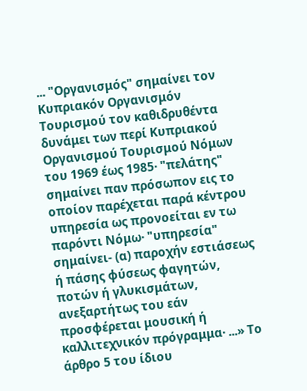... "Οργανισμός" σημαίνει τον Κυπριακόν Οργανισμόν Τουρισμού τον καθιδρυθέντα δυνάμει των περί Κυπριακού Οργανισμού Τουρισμού Νόμων του 1969 έως 1985· "πελάτης" σημαίνει παν πρόσωπον εις το οποίον παρέχεται παρά κέντρου υπηρεσία ως προνοείται εν τω παρόντι Νόμω· "υπηρεσία" σημαίνει- (α) παροχήν εστιάσεως ή πάσης φύσεως φαγητών, ποτών ή γλυκισμάτων, ανεξαρτήτως του εάν προσφέρεται μουσική ή καλλιτεχνικόν πρόγραμμα· ...» Το άρθρο 5 του ίδιου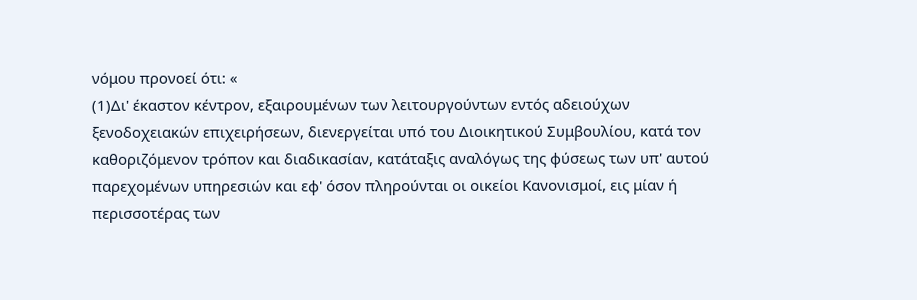νόμου προνοεί ότι: «
(1)Δι' έκαστον κέντρον, εξαιρουμένων των λειτουργούντων εντός αδειούχων ξενοδοχειακών επιχειρήσεων, διενεργείται υπό του Διοικητικού Συμβουλίου, κατά τον καθοριζόμενον τρόπον και διαδικασίαν, κατάταξις αναλόγως της φύσεως των υπ' αυτού παρεχομένων υπηρεσιών και εφ' όσον πληρούνται οι οικείοι Κανονισμοί, εις μίαν ή περισσοτέρας των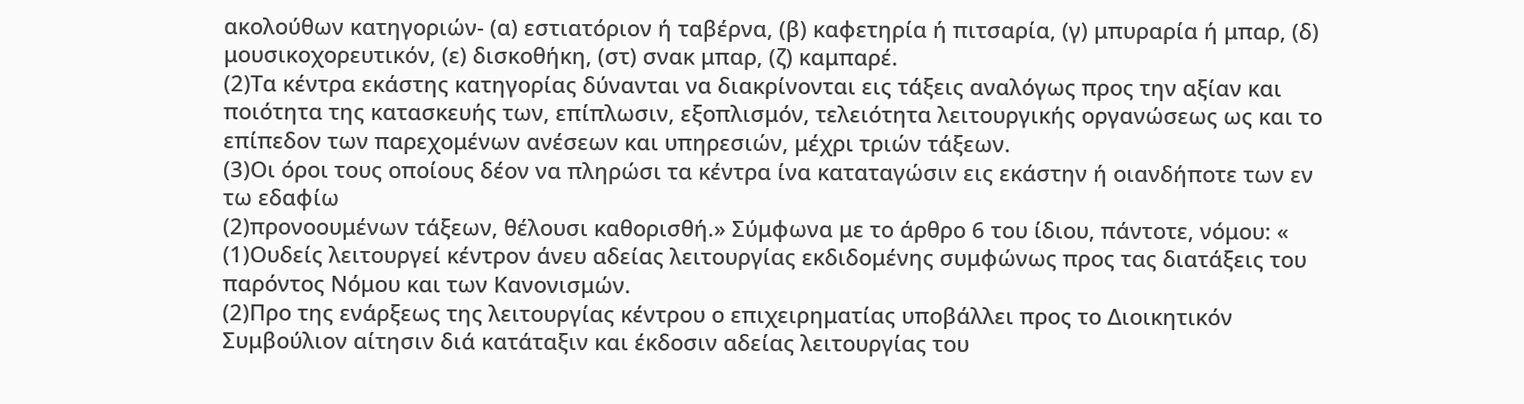ακολούθων κατηγοριών- (α) εστιατόριον ή ταβέρνα, (β) καφετηρία ή πιτσαρία, (γ) μπυραρία ή μπαρ, (δ) μουσικοχορευτικόν, (ε) δισκοθήκη, (στ) σνακ μπαρ, (ζ) καμπαρέ.
(2)Τα κέντρα εκάστης κατηγορίας δύνανται να διακρίνονται εις τάξεις αναλόγως προς την αξίαν και ποιότητα της κατασκευής των, επίπλωσιν, εξοπλισμόν, τελειότητα λειτουργικής οργανώσεως ως και το επίπεδον των παρεχομένων ανέσεων και υπηρεσιών, μέχρι τριών τάξεων.
(3)Οι όροι τους οποίους δέον να πληρώσι τα κέντρα ίνα καταταγώσιν εις εκάστην ή οιανδήποτε των εν τω εδαφίω
(2)προνοουμένων τάξεων, θέλουσι καθορισθή.» Σύμφωνα με το άρθρο 6 του ίδιου, πάντοτε, νόμου: «
(1)Ουδείς λειτουργεί κέντρον άνευ αδείας λειτουργίας εκδιδομένης συμφώνως προς τας διατάξεις του παρόντος Νόμου και των Κανονισμών.
(2)Προ της ενάρξεως της λειτουργίας κέντρου ο επιχειρηματίας υποβάλλει προς το Διοικητικόν Συμβούλιον αίτησιν διά κατάταξιν και έκδοσιν αδείας λειτουργίας του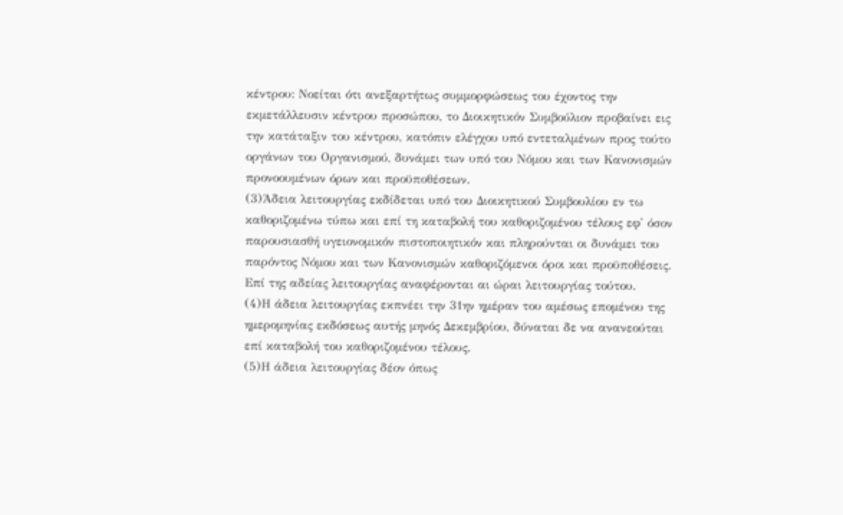κέντρου: Νοείται ότι ανεξαρτήτως συμμορφώσεως του έχοντος την εκμετάλλευσιν κέντρου προσώπου, το Διοικητικόν Συμβούλιον προβαίνει εις την κατάταξιν του κέντρου, κατόπιν ελέγχου υπό εντεταλμένων προς τούτο οργάνων του Οργανισμού, δυνάμει των υπό του Νόμου και των Κανονισμών προνοουμένων όρων και προϋποθέσεων.
(3)Άδεια λειτουργίας εκδίδεται υπό του Διοικητικού Συμβουλίου εν τω καθοριζομένω τύπω και επί τη καταβολή του καθοριζομένου τέλους εφ' όσον παρουσιασθή υγειονομικόν πιστοποιητικόν και πληρούνται οι δυνάμει του παρόντος Νόμου και των Κανονισμών καθοριζόμενοι όροι και προϋποθέσεις. Επί της αδείας λειτουργίας αναφέρονται αι ώραι λειτουργίας τούτου.
(4)Η άδεια λειτουργίας εκπνέει την 31ην ημέραν του αμέσως επομένου της ημερομηνίας εκδόσεως αυτής μηνός Δεκεμβρίου, δύναται δε να ανανεούται επί καταβολή του καθοριζομένου τέλους.
(5)Η άδεια λειτουργίας δέον όπως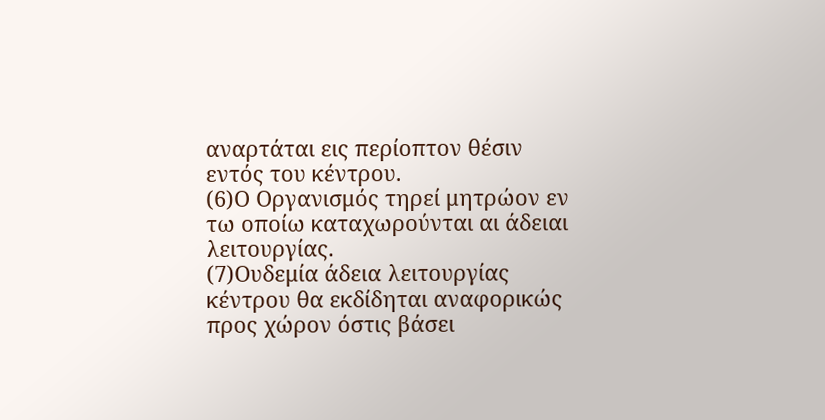αναρτάται εις περίοπτον θέσιν εντός του κέντρου.
(6)Ο Οργανισμός τηρεί μητρώον εν τω οποίω καταχωρούνται αι άδειαι λειτουργίας.
(7)Ουδεμία άδεια λειτουργίας κέντρου θα εκδίδηται αναφορικώς προς χώρον όστις βάσει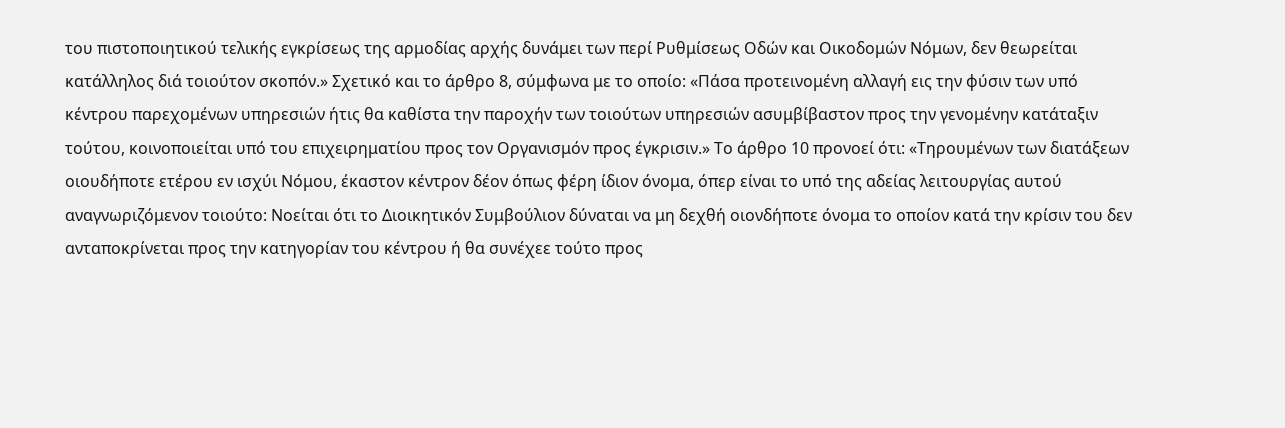του πιστοποιητικού τελικής εγκρίσεως της αρμοδίας αρχής δυνάμει των περί Ρυθμίσεως Οδών και Οικοδομών Νόμων, δεν θεωρείται κατάλληλος διά τοιούτον σκοπόν.» Σχετικό και το άρθρο 8, σύμφωνα με το οποίο: «Πάσα προτεινομένη αλλαγή εις την φύσιν των υπό κέντρου παρεχομένων υπηρεσιών ήτις θα καθίστα την παροχήν των τοιούτων υπηρεσιών ασυμβίβαστον προς την γενομένην κατάταξιν τούτου, κοινοποιείται υπό του επιχειρηματίου προς τον Οργανισμόν προς έγκρισιν.» Το άρθρο 10 προνοεί ότι: «Τηρουμένων των διατάξεων οιουδήποτε ετέρου εν ισχύι Νόμου, έκαστον κέντρον δέον όπως φέρη ίδιον όνομα, όπερ είναι το υπό της αδείας λειτουργίας αυτού αναγνωριζόμενον τοιούτο: Νοείται ότι το Διοικητικόν Συμβούλιον δύναται να μη δεχθή οιονδήποτε όνομα το οποίον κατά την κρίσιν του δεν ανταποκρίνεται προς την κατηγορίαν του κέντρου ή θα συνέχεε τούτο προς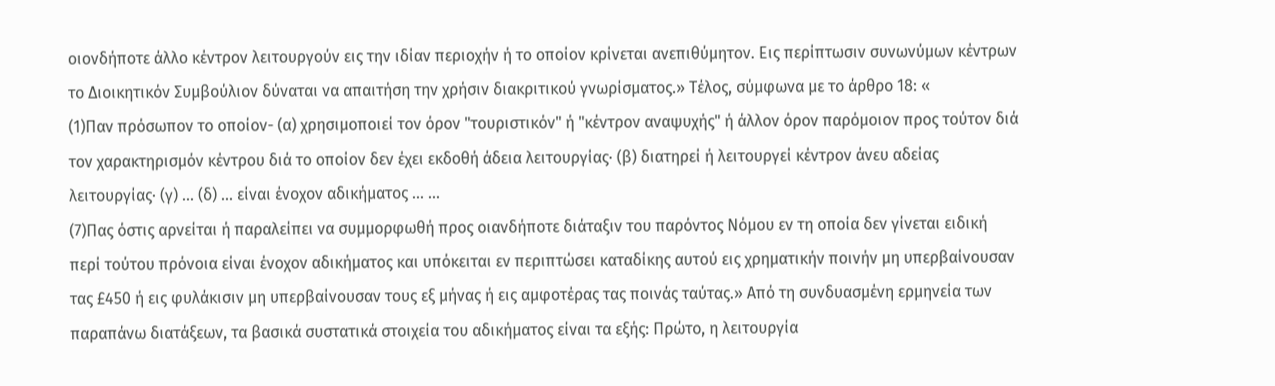οιονδήποτε άλλο κέντρον λειτουργούν εις την ιδίαν περιοχήν ή το οποίον κρίνεται ανεπιθύμητον. Εις περίπτωσιν συνωνύμων κέντρων το Διοικητικόν Συμβούλιον δύναται να απαιτήση την χρήσιν διακριτικού γνωρίσματος.» Τέλος, σύμφωνα με το άρθρο 18: «
(1)Παν πρόσωπον το οποίον- (α) χρησιμοποιεί τον όρον "τουριστικόν" ή "κέντρον αναψυχής" ή άλλον όρον παρόμοιον προς τούτον διά τον χαρακτηρισμόν κέντρου διά το οποίον δεν έχει εκδοθή άδεια λειτουργίας· (β) διατηρεί ή λειτουργεί κέντρον άνευ αδείας λειτουργίας· (γ) ... (δ) ... είναι ένοχον αδικήματος ... ...
(7)Πας όστις αρνείται ή παραλείπει να συμμορφωθή προς οιανδήποτε διάταξιν του παρόντος Νόμου εν τη οποία δεν γίνεται ειδική περί τούτου πρόνοια είναι ένοχον αδικήματος και υπόκειται εν περιπτώσει καταδίκης αυτού εις χρηματικήν ποινήν μη υπερβαίνουσαν τας £450 ή εις φυλάκισιν μη υπερβαίνουσαν τους εξ μήνας ή εις αμφοτέρας τας ποινάς ταύτας.» Από τη συνδυασμένη ερμηνεία των παραπάνω διατάξεων, τα βασικά συστατικά στοιχεία του αδικήματος είναι τα εξής: Πρώτο, η λειτουργία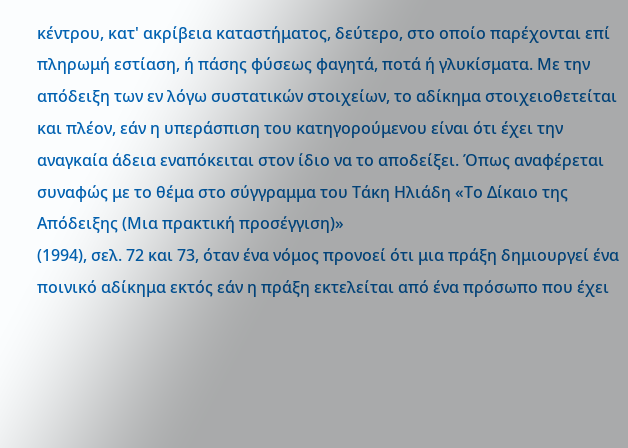κέντρου, κατ' ακρίβεια καταστήματος, δεύτερο, στο οποίο παρέχονται επί πληρωμή εστίαση, ή πάσης φύσεως φαγητά, ποτά ή γλυκίσματα. Με την απόδειξη των εν λόγω συστατικών στοιχείων, το αδίκημα στοιχειοθετείται και πλέον, εάν η υπεράσπιση του κατηγορούμενου είναι ότι έχει την αναγκαία άδεια εναπόκειται στον ίδιο να το αποδείξει. Όπως αναφέρεται συναφώς με το θέμα στο σύγγραμμα του Τάκη Ηλιάδη «Το Δίκαιο της Απόδειξης (Μια πρακτική προσέγγιση)»
(1994), σελ. 72 και 73, όταν ένα νόμος προνοεί ότι μια πράξη δημιουργεί ένα ποινικό αδίκημα εκτός εάν η πράξη εκτελείται από ένα πρόσωπο που έχει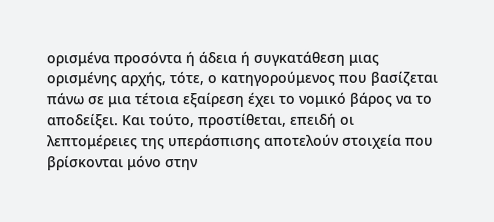ορισμένα προσόντα ή άδεια ή συγκατάθεση μιας ορισμένης αρχής, τότε, ο κατηγορούμενος που βασίζεται πάνω σε μια τέτοια εξαίρεση έχει το νομικό βάρος να το αποδείξει. Και τούτο, προστίθεται, επειδή οι λεπτομέρειες της υπεράσπισης αποτελούν στοιχεία που βρίσκονται μόνο στην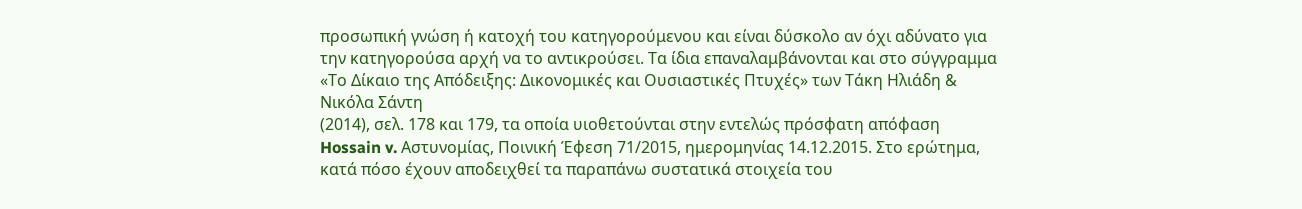προσωπική γνώση ή κατοχή του κατηγορούμενου και είναι δύσκολο αν όχι αδύνατο για την κατηγορούσα αρχή να το αντικρούσει. Τα ίδια επαναλαμβάνονται και στο σύγγραμμα «Το Δίκαιο της Απόδειξης: Δικονομικές και Ουσιαστικές Πτυχές» των Τάκη Ηλιάδη & Νικόλα Σάντη
(2014), σελ. 178 και 179, τα οποία υιοθετούνται στην εντελώς πρόσφατη απόφαση Hossain v. Αστυνομίας, Ποινική Έφεση 71/2015, ημερομηνίας 14.12.2015. Στο ερώτημα, κατά πόσο έχουν αποδειχθεί τα παραπάνω συστατικά στοιχεία του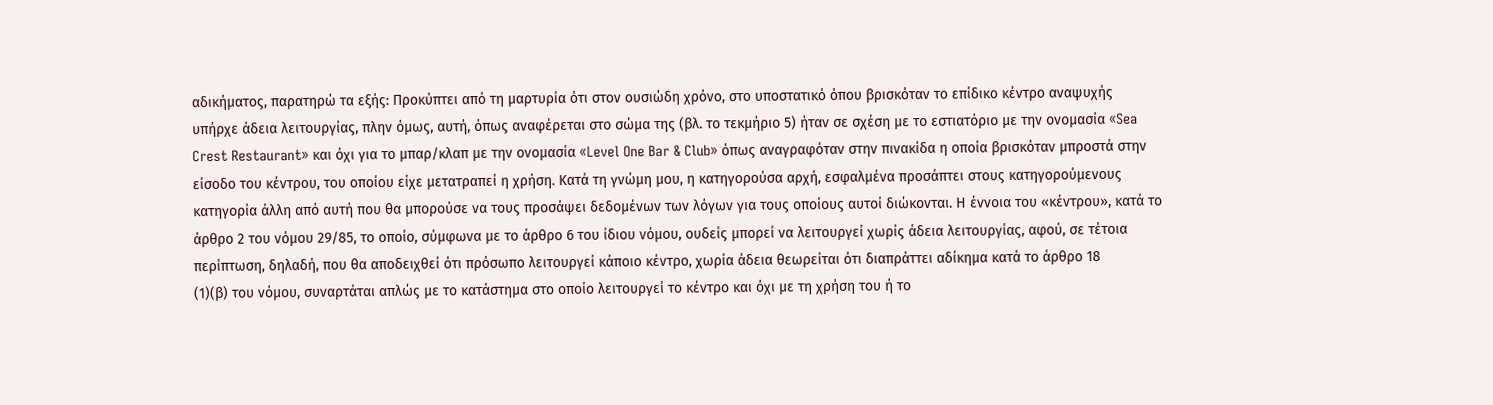αδικήματος, παρατηρώ τα εξής: Προκύπτει από τη μαρτυρία ότι στον ουσιώδη χρόνο, στο υποστατικό όπου βρισκόταν το επίδικο κέντρο αναψυχής υπήρχε άδεια λειτουργίας, πλην όμως, αυτή, όπως αναφέρεται στο σώμα της (βλ. το τεκμήριο 5) ήταν σε σχέση με το εστιατόριο με την ονομασία «Sea Crest Restaurant» και όχι για το μπαρ/κλαπ με την ονομασία «Level One Bar & Club» όπως αναγραφόταν στην πινακίδα η οποία βρισκόταν μπροστά στην είσοδο του κέντρου, του οποίου είχε μετατραπεί η χρήση. Κατά τη γνώμη μου, η κατηγορούσα αρχή, εσφαλμένα προσάπτει στους κατηγορούμενους κατηγορία άλλη από αυτή που θα μπορούσε να τους προσάψει δεδομένων των λόγων για τους οποίους αυτοί διώκονται. Η έννοια του «κέντρου», κατά το άρθρο 2 του νόμου 29/85, το οποίο, σύμφωνα με το άρθρο 6 του ίδιου νόμου, ουδείς μπορεί να λειτουργεί χωρίς άδεια λειτουργίας, αφού, σε τέτοια περίπτωση, δηλαδή, που θα αποδειχθεί ότι πρόσωπο λειτουργεί κάποιο κέντρο, χωρία άδεια θεωρείται ότι διαπράττει αδίκημα κατά το άρθρο 18
(1)(β) του νόμου, συναρτάται απλώς με το κατάστημα στο οποίο λειτουργεί το κέντρο και όχι με τη χρήση του ή το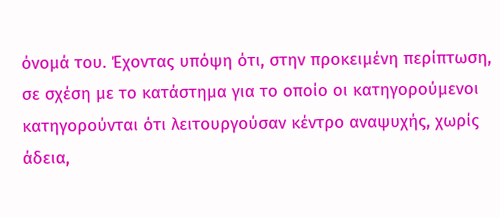όνομά του. Έχοντας υπόψη ότι, στην προκειμένη περίπτωση, σε σχέση με το κατάστημα για το οποίο οι κατηγορούμενοι κατηγορούνται ότι λειτουργούσαν κέντρο αναψυχής, χωρίς άδεια,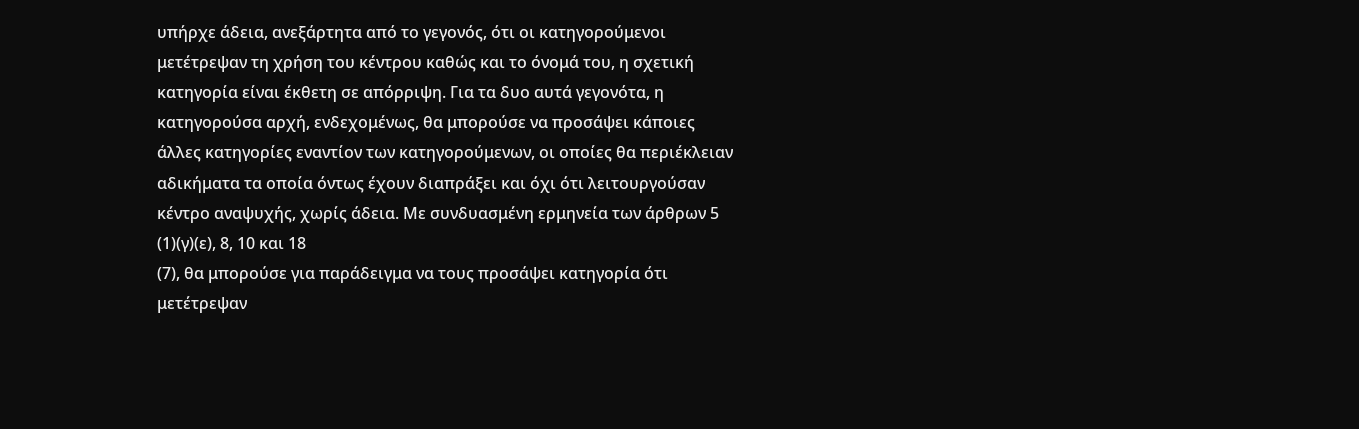υπήρχε άδεια, ανεξάρτητα από το γεγονός, ότι οι κατηγορούμενοι μετέτρεψαν τη χρήση του κέντρου καθώς και το όνομά του, η σχετική κατηγορία είναι έκθετη σε απόρριψη. Για τα δυο αυτά γεγονότα, η κατηγορούσα αρχή, ενδεχομένως, θα μπορούσε να προσάψει κάποιες άλλες κατηγορίες εναντίον των κατηγορούμενων, οι οποίες θα περιέκλειαν αδικήματα τα οποία όντως έχουν διαπράξει και όχι ότι λειτουργούσαν κέντρο αναψυχής, χωρίς άδεια. Με συνδυασμένη ερμηνεία των άρθρων 5
(1)(γ)(ε), 8, 10 και 18
(7), θα μπορούσε για παράδειγμα να τους προσάψει κατηγορία ότι μετέτρεψαν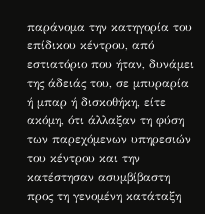παράνομα την κατηγορία του επίδικου κέντρου, από εστιατόριο που ήταν, δυνάμει της άδειάς του, σε μπυραρία ή μπαρ ή δισκοθήκη, είτε ακόμη, ότι άλλαξαν τη φύση των παρεχόμενων υπηρεσιών του κέντρου και την κατέστησαν ασυμβίβαστη προς τη γενομένη κατάταξη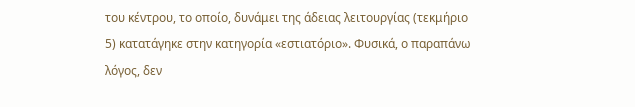του κέντρου, το οποίο, δυνάμει της άδειας λειτουργίας (τεκμήριο 5) κατατάγηκε στην κατηγορία «εστιατόριο». Φυσικά, ο παραπάνω λόγος, δεν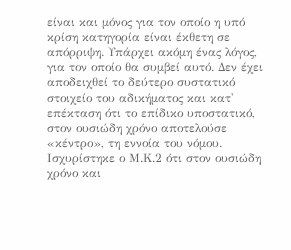είναι και μόνος για τον οποίο η υπό κρίση κατηγορία είναι έκθετη σε απόρριψη. Υπάρχει ακόμη ένας λόγος, για τον οποίο θα συμβεί αυτό. Δεν έχει αποδειχθεί το δεύτερο συστατικό στοιχείο του αδικήματος και κατ' επέκταση ότι το επίδικο υποστατικό, στον ουσιώδη χρόνο αποτελούσε «κέντρο», τη εννοία του νόμου. Ισχυρίστηκε ο Μ.Κ.2 ότι στον ουσιώδη χρόνο και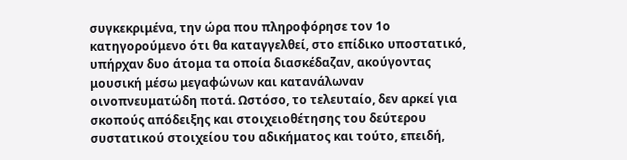συγκεκριμένα, την ώρα που πληροφόρησε τον 1ο κατηγορούμενο ότι θα καταγγελθεί, στο επίδικο υποστατικό, υπήρχαν δυο άτομα τα οποία διασκέδαζαν, ακούγοντας μουσική μέσω μεγαφώνων και κατανάλωναν οινοπνευματώδη ποτά. Ωστόσο, το τελευταίο, δεν αρκεί για σκοπούς απόδειξης και στοιχειοθέτησης του δεύτερου συστατικού στοιχείου του αδικήματος και τούτο, επειδή,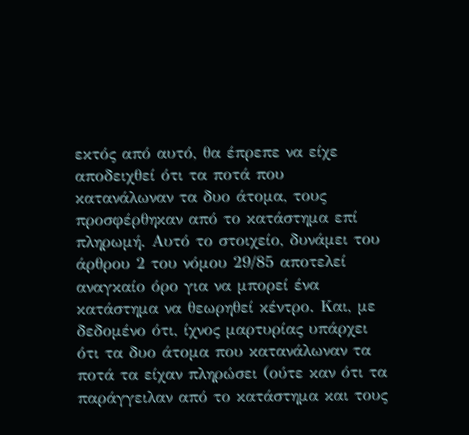εκτός από αυτό, θα έπρεπε να είχε αποδειχθεί ότι τα ποτά που κατανάλωναν τα δυο άτομα, τους προσφέρθηκαν από το κατάστημα επί πληρωμή. Αυτό το στοιχείο, δυνάμει του άρθρου 2 του νόμου 29/85 αποτελεί αναγκαίο όρο για να μπορεί ένα κατάστημα να θεωρηθεί κέντρο. Και, με δεδομένο ότι, ίχνος μαρτυρίας υπάρχει ότι τα δυο άτομα που κατανάλωναν τα ποτά τα είχαν πληρώσει (ούτε καν ότι τα παράγγειλαν από το κατάστημα και τους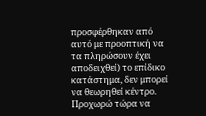προσφέρθηκαν από αυτό με προοπτική να τα πληρώσουν έχει αποδειχθεί) το επίδικο κατάστημα, δεν μπορεί να θεωρηθεί κέντρο. Προχωρώ τώρα να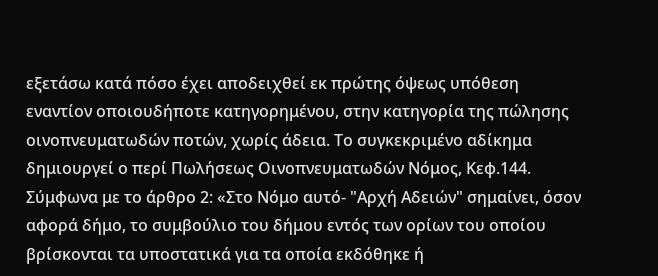εξετάσω κατά πόσο έχει αποδειχθεί εκ πρώτης όψεως υπόθεση εναντίον οποιουδήποτε κατηγορημένου, στην κατηγορία της πώλησης οινοπνευματωδών ποτών, χωρίς άδεια. Το συγκεκριμένο αδίκημα δημιουργεί ο περί Πωλήσεως Οινοπνευματωδών Νόμος, Κεφ.144. Σύμφωνα με το άρθρο 2: «Στο Νόμο αυτό- "Αρχή Αδειών" σημαίνει, όσον αφορά δήμο, το συμβούλιο του δήμου εντός των ορίων του οποίου βρίσκονται τα υποστατικά για τα οποία εκδόθηκε ή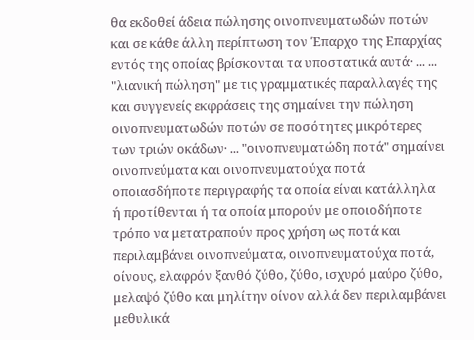θα εκδοθεί άδεια πώλησης οινοπνευματωδών ποτών και σε κάθε άλλη περίπτωση τον Έπαρχο της Επαρχίας εντός της οποίας βρίσκονται τα υποστατικά αυτά· ... ... "λιανική πώληση" με τις γραμματικές παραλλαγές της και συγγενείς εκφράσεις της σημαίνει την πώληση οινοπνευματωδών ποτών σε ποσότητες μικρότερες των τριών οκάδων· ... "οινοπνευματώδη ποτά" σημαίνει οινοπνεύματα και οινοπνευματούχα ποτά οποιασδήποτε περιγραφής τα οποία είναι κατάλληλα ή προτίθενται ή τα οποία μπορούν με οποιοδήποτε τρόπο να μετατραπούν προς χρήση ως ποτά και περιλαμβάνει οινοπνεύματα, οινοπνευματούχα ποτά, οίνους, ελαφρόν ξανθό ζύθο, ζύθο, ισχυρό μαύρο ζύθο, μελαψό ζύθο και μηλίτην οίνον αλλά δεν περιλαμβάνει μεθυλικά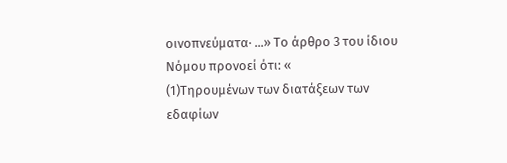οινοπνεύματα· ...» Το άρθρο 3 του ίδιου Νόμου προνοεί ότι: «
(1)Τηρουμένων των διατάξεων των εδαφίων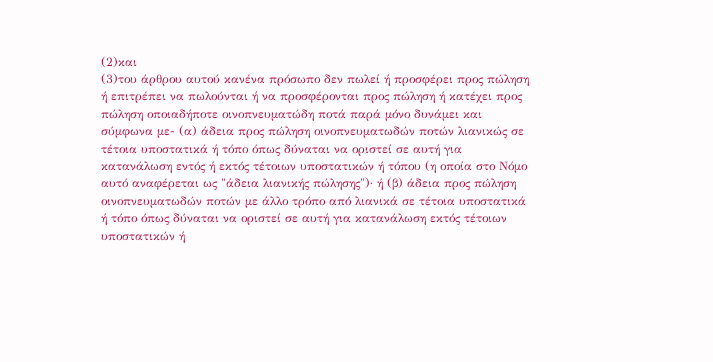(2)και
(3)του άρθρου αυτού κανένα πρόσωπο δεν πωλεί ή προσφέρει προς πώληση ή επιτρέπει να πωλούνται ή να προσφέρονται προς πώληση ή κατέχει προς πώληση οποιαδήποτε οινοπνευματώδη ποτά παρά μόνο δυνάμει και σύμφωνα με- (α) άδεια προς πώληση οινοπνευματωδών ποτών λιανικώς σε τέτοια υποστατικά ή τόπο όπως δύναται να οριστεί σε αυτή για κατανάλωση εντός ή εκτός τέτοιων υποστατικών ή τόπου (η οποία στο Νόμο αυτό αναφέρεται ως "άδεια λιανικής πώλησης")· ή (β) άδεια προς πώληση οινοπνευματωδών ποτών με άλλο τρόπο από λιανικά σε τέτοια υποστατικά ή τόπο όπως δύναται να οριστεί σε αυτή για κατανάλωση εκτός τέτοιων υποστατικών ή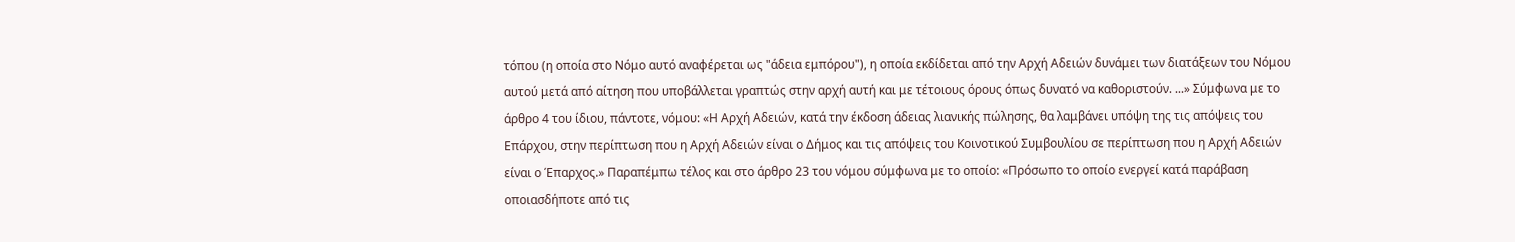τόπου (η οποία στο Νόμο αυτό αναφέρεται ως "άδεια εμπόρου"), η οποία εκδίδεται από την Αρχή Αδειών δυνάμει των διατάξεων του Νόμου αυτού μετά από αίτηση που υποβάλλεται γραπτώς στην αρχή αυτή και με τέτοιους όρους όπως δυνατό να καθοριστούν. ...» Σύμφωνα με το άρθρο 4 του ίδιου, πάντοτε, νόμου: «Η Αρχή Αδειών, κατά την έκδοση άδειας λιανικής πώλησης, θα λαμβάνει υπόψη της τις απόψεις του Επάρχου, στην περίπτωση που η Αρχή Αδειών είναι ο Δήμος και τις απόψεις του Κοινοτικού Συμβουλίου σε περίπτωση που η Αρχή Αδειών είναι ο Έπαρχος.» Παραπέμπω τέλος και στο άρθρο 23 του νόμου σύμφωνα με το οποίο: «Πρόσωπο το οποίο ενεργεί κατά παράβαση οποιασδήποτε από τις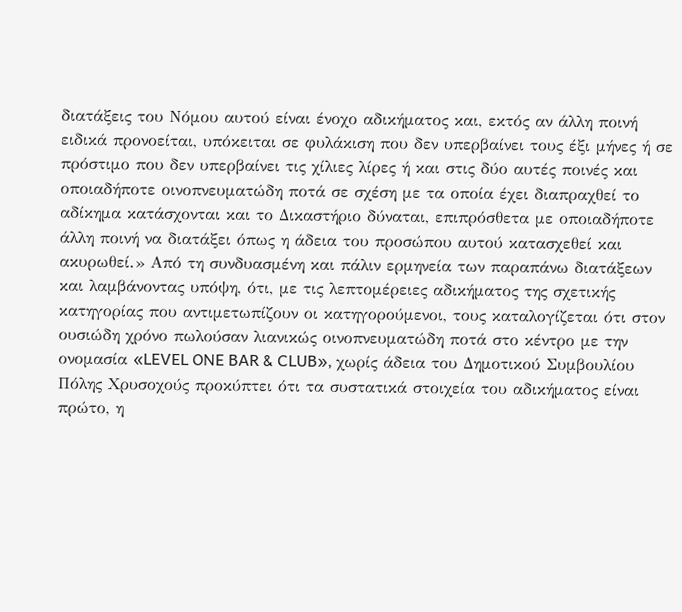διατάξεις του Νόμου αυτού είναι ένοχο αδικήματος και, εκτός αν άλλη ποινή ειδικά προνοείται, υπόκειται σε φυλάκιση που δεν υπερβαίνει τους έξι μήνες ή σε πρόστιμο που δεν υπερβαίνει τις χίλιες λίρες ή και στις δύο αυτές ποινές και οποιαδήποτε οινοπνευματώδη ποτά σε σχέση με τα οποία έχει διαπραχθεί το αδίκημα κατάσχονται και το Δικαστήριο δύναται, επιπρόσθετα με οποιαδήποτε άλλη ποινή να διατάξει όπως η άδεια του προσώπου αυτού κατασχεθεί και ακυρωθεί.» Από τη συνδυασμένη και πάλιν ερμηνεία των παραπάνω διατάξεων και λαμβάνοντας υπόψη, ότι, με τις λεπτομέρειες αδικήματος της σχετικής κατηγορίας που αντιμετωπίζουν οι κατηγορούμενοι, τους καταλογίζεται ότι στον ουσιώδη χρόνο πωλούσαν λιανικώς οινοπνευματώδη ποτά στο κέντρο με την ονομασία «LEVEL ONE BAR & CLUB», χωρίς άδεια του Δημοτικού Συμβουλίου Πόλης Χρυσοχούς προκύπτει ότι τα συστατικά στοιχεία του αδικήματος είναι πρώτο, η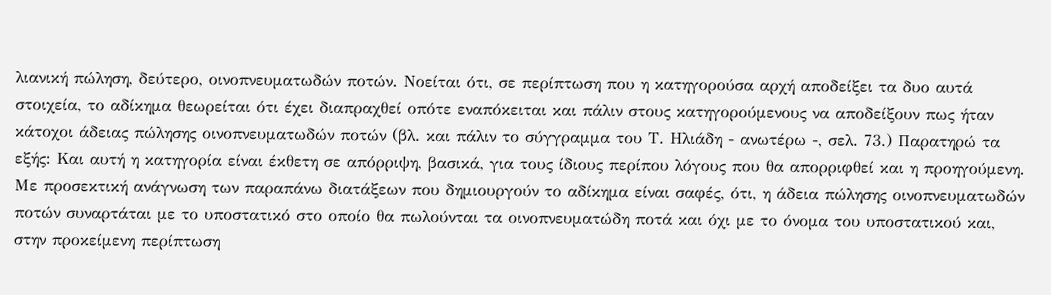λιανική πώληση, δεύτερο, οινοπνευματωδών ποτών. Νοείται ότι, σε περίπτωση που η κατηγορούσα αρχή αποδείξει τα δυο αυτά στοιχεία, το αδίκημα θεωρείται ότι έχει διαπραχθεί οπότε εναπόκειται και πάλιν στους κατηγορούμενους να αποδείξουν πως ήταν κάτοχοι άδειας πώλησης οινοπνευματωδών ποτών (βλ. και πάλιν το σύγγραμμα του Τ. Ηλιάδη - ανωτέρω -, σελ. 73.) Παρατηρώ τα εξής: Και αυτή η κατηγορία είναι έκθετη σε απόρριψη, βασικά, για τους ίδιους περίπου λόγους που θα απορριφθεί και η προηγούμενη. Με προσεκτική ανάγνωση των παραπάνω διατάξεων που δημιουργούν το αδίκημα είναι σαφές, ότι, η άδεια πώλησης οινοπνευματωδών ποτών συναρτάται με το υποστατικό στο οποίο θα πωλούνται τα οινοπνευματώδη ποτά και όχι με το όνομα του υποστατικού και, στην προκείμενη περίπτωση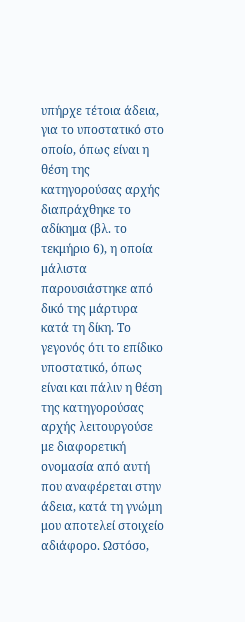υπήρχε τέτοια άδεια, για το υποστατικό στο οποίο, όπως είναι η θέση της κατηγορούσας αρχής διαπράχθηκε το αδίκημα (βλ. το τεκμήριο 6), η οποία μάλιστα παρουσιάστηκε από δικό της μάρτυρα κατά τη δίκη. Το γεγονός ότι το επίδικο υποστατικό, όπως είναι και πάλιν η θέση της κατηγορούσας αρχής λειτουργούσε με διαφορετική ονομασία από αυτή που αναφέρεται στην άδεια, κατά τη γνώμη μου αποτελεί στοιχείο αδιάφορο. Ωστόσο,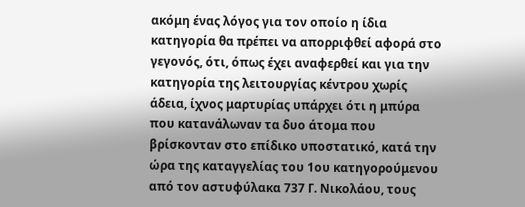ακόμη ένας λόγος για τον οποίο η ίδια κατηγορία θα πρέπει να απορριφθεί αφορά στο γεγονός, ότι, όπως έχει αναφερθεί και για την κατηγορία της λειτουργίας κέντρου χωρίς άδεια, ίχνος μαρτυρίας υπάρχει ότι η μπύρα που κατανάλωναν τα δυο άτομα που βρίσκονταν στο επίδικο υποστατικό, κατά την ώρα της καταγγελίας του 1ου κατηγορούμενου από τον αστυφύλακα 737 Γ. Νικολάου, τους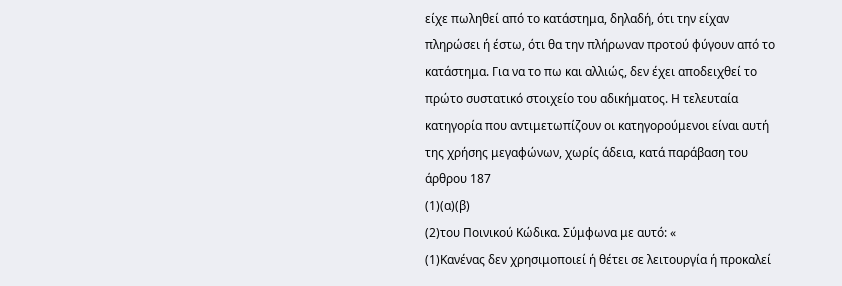είχε πωληθεί από το κατάστημα, δηλαδή, ότι την είχαν πληρώσει ή έστω, ότι θα την πλήρωναν προτού φύγουν από το κατάστημα. Για να το πω και αλλιώς, δεν έχει αποδειχθεί το πρώτο συστατικό στοιχείο του αδικήματος. Η τελευταία κατηγορία που αντιμετωπίζουν οι κατηγορούμενοι είναι αυτή της χρήσης μεγαφώνων, χωρίς άδεια, κατά παράβαση του άρθρου 187
(1)(α)(β)
(2)του Ποινικού Κώδικα. Σύμφωνα με αυτό: «
(1)Κανένας δεν χρησιμοποιεί ή θέτει σε λειτουργία ή προκαλεί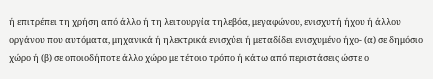ή επιτρέπει τη χρήση από άλλο ή τη λειτουργία τηλεβόα, μεγαφώνου, ενισχυτή ήχου ή άλλου οργάνου που αυτόματα, μηχανικά ή ηλεκτρικά ενισχύει ή μεταδίδει ενισχυμένο ήχο- (α) σε δημόσιο χώρο ή (β) σε οποιοδήποτε άλλο χώρο με τέτοιο τρόπο ή κάτω από περιστάσεις ώστε ο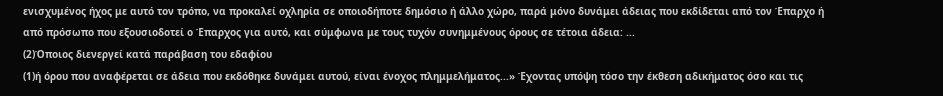ενισχυμένος ήχος με αυτό τον τρόπο, να προκαλεί οχληρία σε οποιοδήποτε δημόσιο ή άλλο χώρο, παρά μόνο δυνάμει άδειας που εκδίδεται από τον Έπαρχο ή από πρόσωπο που εξουσιοδοτεί ο Έπαρχος για αυτό, και σύμφωνα με τους τυχόν συνημμένους όρους σε τέτοια άδεια: ...
(2)Όποιος διενεργεί κατά παράβαση του εδαφίου
(1)ή όρου που αναφέρεται σε άδεια που εκδόθηκε δυνάμει αυτού, είναι ένοχος πλημμελήματος...» Έχοντας υπόψη τόσο την έκθεση αδικήματος όσο και τις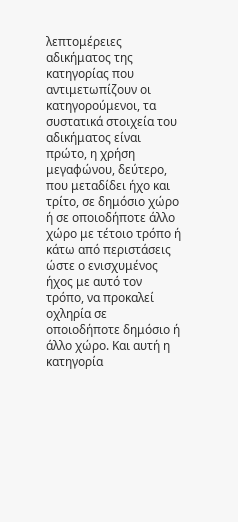λεπτομέρειες αδικήματος της κατηγορίας που αντιμετωπίζουν οι κατηγορούμενοι, τα συστατικά στοιχεία του αδικήματος είναι πρώτο, η χρήση μεγαφώνου, δεύτερο, που μεταδίδει ήχο και τρίτο, σε δημόσιο χώρο ή σε οποιοδήποτε άλλο χώρο με τέτοιο τρόπο ή κάτω από περιστάσεις ώστε ο ενισχυμένος ήχος με αυτό τον τρόπο, να προκαλεί οχληρία σε οποιοδήποτε δημόσιο ή άλλο χώρο. Και αυτή η κατηγορία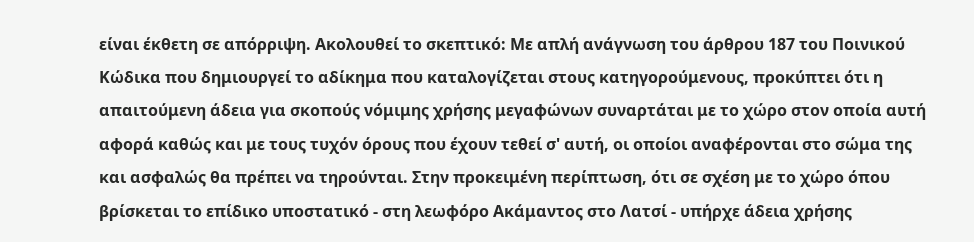είναι έκθετη σε απόρριψη. Ακολουθεί το σκεπτικό: Με απλή ανάγνωση του άρθρου 187 του Ποινικού Κώδικα που δημιουργεί το αδίκημα που καταλογίζεται στους κατηγορούμενους, προκύπτει ότι η απαιτούμενη άδεια για σκοπούς νόμιμης χρήσης μεγαφώνων συναρτάται με το χώρο στον οποία αυτή αφορά καθώς και με τους τυχόν όρους που έχουν τεθεί σ' αυτή, οι οποίοι αναφέρονται στο σώμα της και ασφαλώς θα πρέπει να τηρούνται. Στην προκειμένη περίπτωση, ότι σε σχέση με το χώρο όπου βρίσκεται το επίδικο υποστατικό - στη λεωφόρο Ακάμαντος στο Λατσί - υπήρχε άδεια χρήσης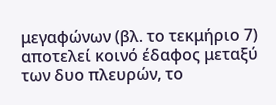μεγαφώνων (βλ. το τεκμήριο 7) αποτελεί κοινό έδαφος μεταξύ των δυο πλευρών, το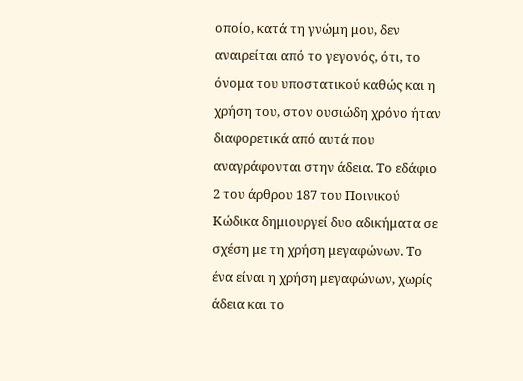οποίο, κατά τη γνώμη μου, δεν αναιρείται από το γεγονός, ότι, το όνομα του υποστατικού καθώς και η χρήση του, στον ουσιώδη χρόνο ήταν διαφορετικά από αυτά που αναγράφονται στην άδεια. Το εδάφιο 2 του άρθρου 187 του Ποινικού Κώδικα δημιουργεί δυο αδικήματα σε σχέση με τη χρήση μεγαφώνων. Το ένα είναι η χρήση μεγαφώνων, χωρίς άδεια και το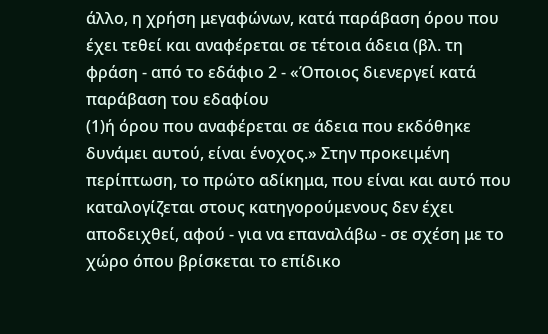άλλο, η χρήση μεγαφώνων, κατά παράβαση όρου που έχει τεθεί και αναφέρεται σε τέτοια άδεια (βλ. τη φράση - από το εδάφιο 2 - «Όποιος διενεργεί κατά παράβαση του εδαφίου
(1)ή όρου που αναφέρεται σε άδεια που εκδόθηκε δυνάμει αυτού, είναι ένοχος.» Στην προκειμένη περίπτωση, το πρώτο αδίκημα, που είναι και αυτό που καταλογίζεται στους κατηγορούμενους δεν έχει αποδειχθεί, αφού - για να επαναλάβω - σε σχέση με το χώρο όπου βρίσκεται το επίδικο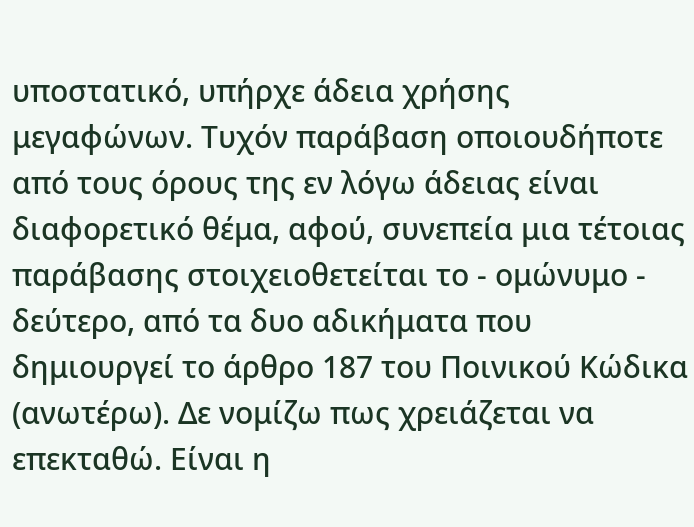υποστατικό, υπήρχε άδεια χρήσης μεγαφώνων. Τυχόν παράβαση οποιουδήποτε από τους όρους της εν λόγω άδειας είναι διαφορετικό θέμα, αφού, συνεπεία μια τέτοιας παράβασης στοιχειοθετείται το - ομώνυμο - δεύτερο, από τα δυο αδικήματα που δημιουργεί το άρθρο 187 του Ποινικού Κώδικα (ανωτέρω). Δε νομίζω πως χρειάζεται να επεκταθώ. Είναι η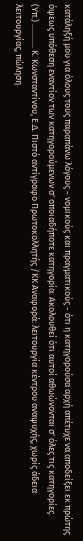κατάληξή μου για όλους τους παραπάνω λόγους - νομικούς και πραγματικούς - ότι η κατηγορούσα αρχή απέτυχε να αποδείξει εκ πρώτης όψεως υπόθεση εναντίον των κατηγορούμενων σ' οποιαδήποτε κατηγορία. Ακολουθεί ότι αυτοί αθωώνονται σ' όλες τις κατηγορίες. (Υπ.) ............ Κ. Κωνσταντίνου, Ε.Δ. Πιστό αντίγραφο Πρωτοκολλητής /ΚΚ Αναφορά: λειτουργία κέντρου αναψυχής, χωρίς άδεια λειτουργίας, πώληση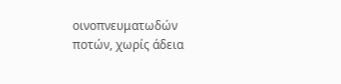οινοπνευματωδών ποτών, χωρίς άδεια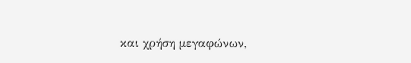και χρήση μεγαφώνων,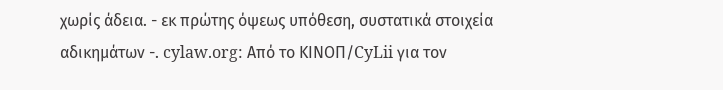χωρίς άδεια. - εκ πρώτης όψεως υπόθεση, συστατικά στοιχεία αδικημάτων -. cylaw.org: Από το ΚΙΝOΠ/CyLii για τον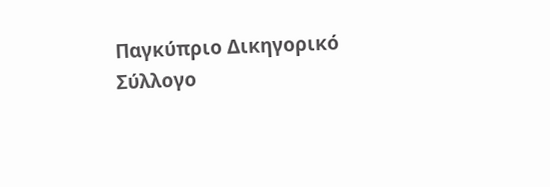Παγκύπριο Δικηγορικό Σύλλογο